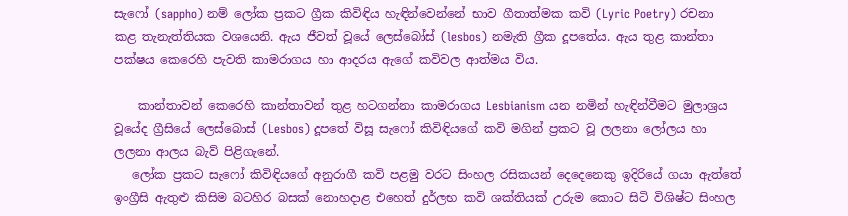සැෆෝ (sappho) නම් ලෝක ප්‍රකට ග්‍රීක කිවිඳිය හැඳින්වෙන්නේ භාව ගීතාත්මක කවි (Lyric Poetry) රචනා කළ තැනැත්තියක වශයෙනි. ඇය ජීවත් වූයේ ලෙස්බෝස් (lesbos) නමැති ග්‍රීක දූපතේය. ඇය තුළ කාන්තා පක්ෂය කෙරෙහි පැවති කාමරාගය හා ආදරය ඇගේ කවිවල ආත්මය විය.

    කාන්තාවන් කෙරෙහි කාන්තාවන් තුළ හටගන්නා කාමරාගය Lesbianism යන නමින් හැඳින්වීමට මුලාශ්‍රය වූයේද ග්‍රීසියේ ලෙස්බොස් (Lesbos) දූපතේ විසූ සැෆෝ කිවිඳියගේ කවි මගින් ප්‍රකට වූ ලලනා ලෝලය හා ලලනා ආලය බැව් පිළිගැනේ.
   ලෝක ප්‍රකට සැෆෝ කිවිඳියගේ අනුරාගී කවි පළමු වරට සිංහල රසිකයන් දෙදෙනෙකු ඉදිරියේ ගයා ඇත්තේ ඉංග්‍රීසි ඇතුළු කිසිම බටහිර බසක් නොහදාළ එහෙත් දුර්ලභ කවි ශක්තියක් උරුම කොට සිටි විශිෂ්ට සිංහල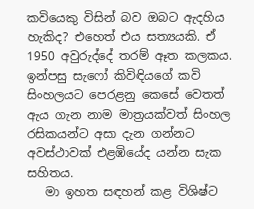කවියෙකු විසින් බව ඔබට ඇදහිය හැකිද? එහෙත් එය සත්‍යයකි. ඒ 1950 අවුරුද්දේ තරම් ඈත කලකය. ඉන්පසු සැෆෝ කිවිඳියගේ කවි සිංහලයට පෙරළනු කෙසේ වෙතත් ඇය ගැන නාම මාත්‍රයක්වත් සිංහල රසිකයන්ට අසා දැන ගන්නට අවස්ථාවක් එළඹියේද යන්න සැක සහිතය.
   මා ඉහත සඳහන් කළ විශිෂ්ට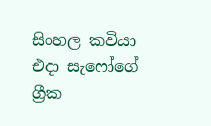සිංහල කවියා එදා සැෆෝගේ ග්‍රීක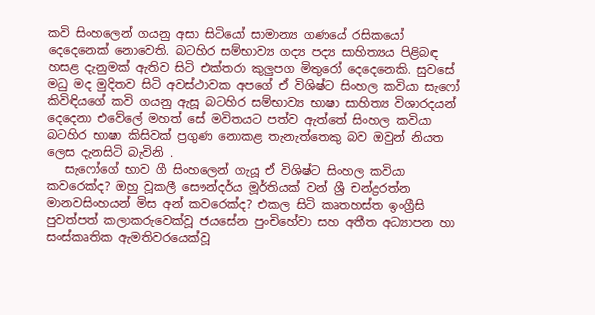කවි සිංහලෙන් ගයනු අසා සිටියෝ සාමාන්‍ය ගණයේ රසිකයෝ දෙදෙනෙක් නොවෙති. බටහිර සම්භාව්‍ය ගද්‍ය පද්‍ය සාහිත්‍යය පිළිබඳ හසළ දැනුමක් ඇතිව සිටි එක්තරා කුලුපග මිතුරෝ දෙදෙනෙකි. සුවසේ මධු මද මුදිතව සිටි අවස්ථාවක අපගේ ඒ විශිෂ්ට සිංහල කවියා සැෆෝ කිවිඳියගේ කවි ගයනු ඇසූ බටහිර සම්භාව්‍ය භාෂා සාහිත්‍ය විශාරදයන් දෙදෙනා එවේලේ මහත් සේ මවිතයට පත්ව ඇත්තේ සිංහල කවියා බටහිර භාෂා කිසිවක් ප්‍රගුණ නොකළ තැනැත්තෙකු බව ඔවුන් නියත ලෙස දැනසිටි බැවිනි .
   සැෆෝගේ භාව ගී සිංහලෙන් ගැයූ ඒ විශිෂ්ට සිංහල කවියා කවරෙක්ද? ඔහු වූකලී සෞන්දර්ය මූර්තියක් වන් ශ්‍රී චන්ද්‍රරත්න මානවසිංහයන් මිස අන් කවරෙක්ද? එකල සිටි කෘතහස්ත ඉංග්‍රීසි පුවත්පත් කලාකරුවෙක්වූ ජයසේන පුංචිහේවා සහ අතීත අධ්‍යාපන හා සංස්කෘතික ඇමතිවරයෙක්වූ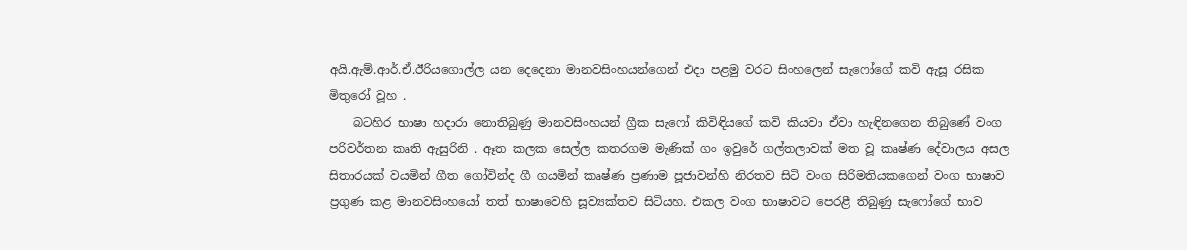අයි.ඇම්.ආර්.ඒ.ඊරියගොල්ල යන දෙදෙනා මානවසිංහයන්ගෙන් එදා පළමු වරට සිංහලෙන් සැෆෝගේ කවි ඇසූ රසික මිතුරෝ වූහ .
    බටහිර භාෂා හදාරා නොතිබුණු මානවසිංහයන් ග්‍රීක සැෆෝ කිවිඳියගේ කවි කියවා ඒවා හැඳිනගෙන තිබුණේ වංග පරිවර්තන කෘති ඇසුරිනි . ඈත කලක සෙල්ල කතරගම මැණික් ගං ඉවුරේ ගල්තලාවක් මත වූ කෘෂ්ණ දේවාලය අසල සිතාරයක් වයමින් ගීත ගෝවින්ද ගී ගයමින් කෘෂ්ණ ප්‍රණාම පූජාවන්හි නිරතව සිටි වංග සිරිමතියකගෙන් වංග භාෂාව ප්‍රගුණ කළ මානවසිංහයෝ තත් භාෂාවෙහි සූව්‍යක්තව සිටියහ. එකල වංග භාෂාවට පෙරළී තිබුණු සැෆෝගේ භාව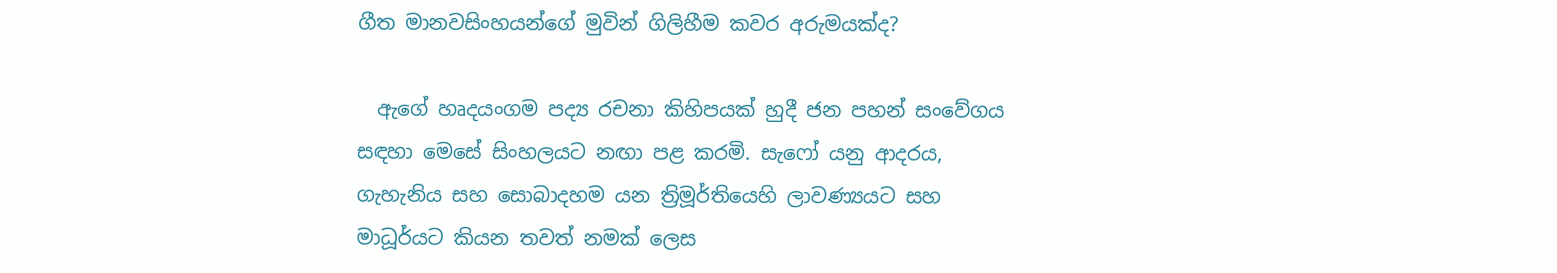ගීත මානවසිංහයන්ගේ මුවින් ගිලිහීම කවර අරුමයක්ද?

  ඇගේ හෘදයංගම පද්‍ය රචනා කිහිපයක් හුදී ජන පහන් සංවේගය සඳහා මෙසේ සිංහලයට නඟා පළ කරමි. සැෆෝ යනු ආදරය, ගැහැනිය සහ සොබාදහම යන ත්‍රිමූර්තියෙහි ලාවණ්‍යයට සහ  මාධූර්යට කියන තවත් නමක් ලෙස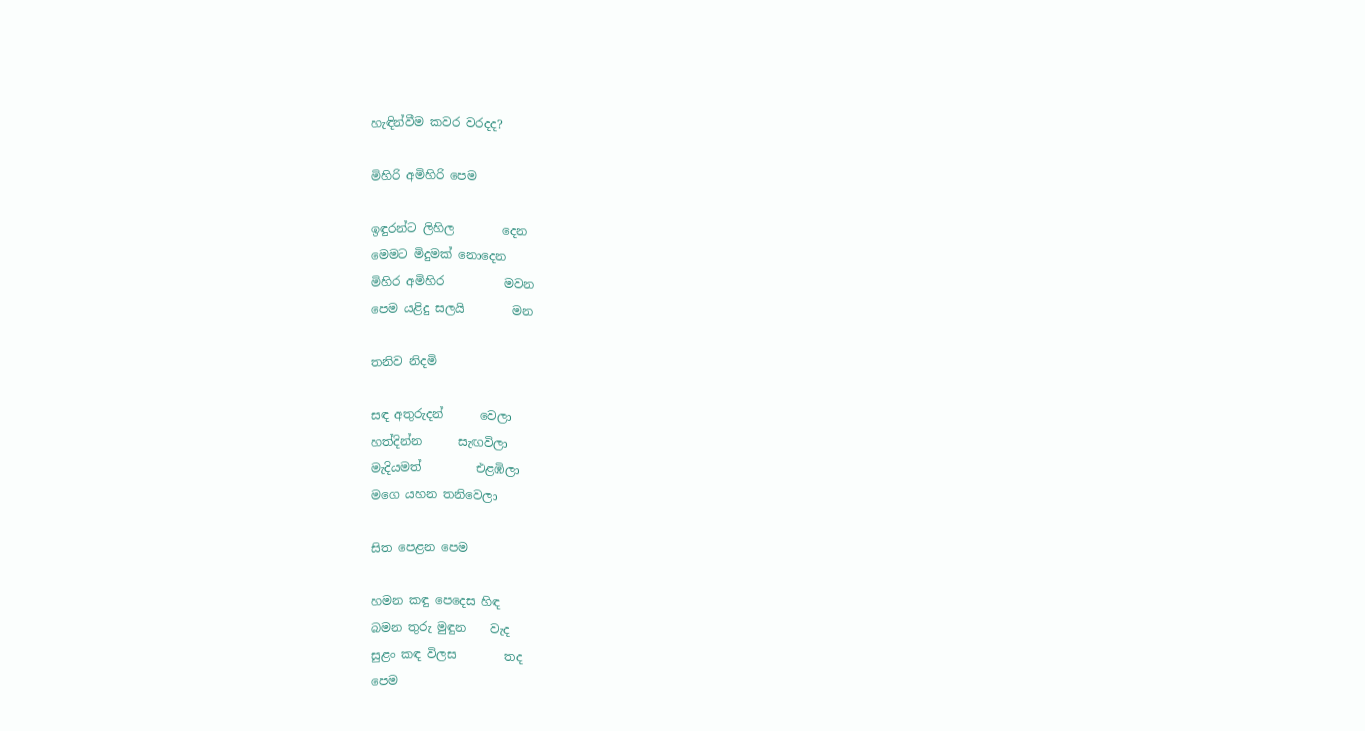හැඳින්වීම කවර වරදද?

මිහිරි අමිහිරි පෙම

ඉඳුරන්ට ලිහිල        දෙන
මෙමට මිදුමක් නොදෙන
මිහිර අමිහිර          මවන
පෙම යළිදු සලයි        මන

තනිව නිදමි

සඳ අතුරුදන්      වෙලා
හත්දින්න      සැඟවිලා
මැදියමත්         එළඹිලා
මගෙ යහන තනිවෙලා

සිත පෙළන පෙම

හමන කඳු පෙදෙස හිඳ
බමන තුරු මුඳුන    වැද
සුළං කඳ විලස        තද
පෙම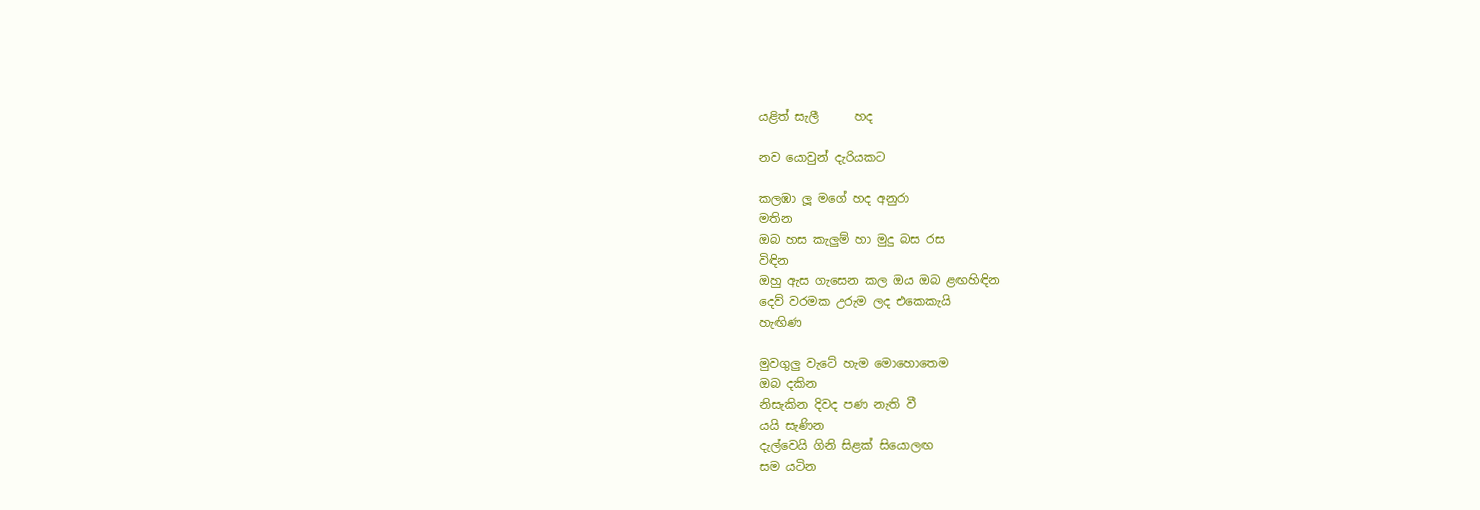යළිත් සැලී      හද

නව යොවුන් දැරියකට

කලඹා ලූ මගේ හද අනුරා
මතින
ඔබ හස කැලුම් හා මුදු බස රස
විඳින
ඔහු ඇස ගැසෙන කල ඔය ඔබ ළඟහිඳින
දෙව් වරමක උරුම ලද එකෙකැයි
හැඟිණ

මුවගුලු වැටේ හැම මොහොතෙම
ඔබ දකින
නිසැකින දිවද පණ නැති වී
යයි සැණින
දැල්වෙයි ගිනි සිළක් සියොලඟ
සම යටින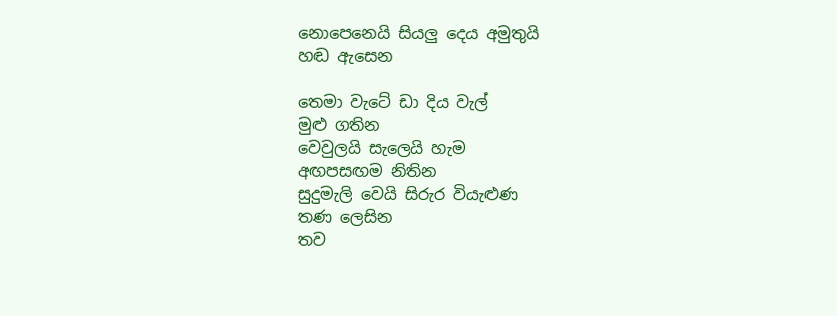නොපෙනෙයි සියලු දෙය අමුතුයි
හඬ ඇසෙන

තෙමා වැටේ ඩා දිය වැල්
මුළු ගතින
වෙවුලයි සැලෙයි හැම
අඟපසඟම නිතින
සුදුමැලි වෙයි සිරුර වියැළුණ
තණ ලෙසින
තව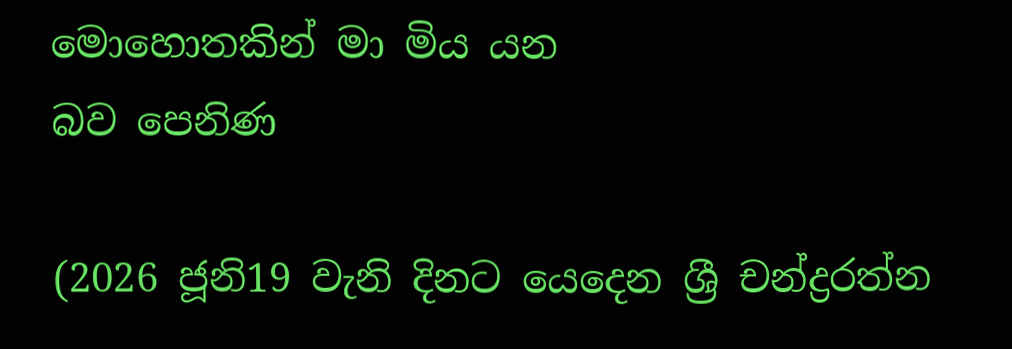මොහොතකින් මා මිය යන
බව පෙනිණ

(2026 ජූනි19 වැනි දිනට යෙදෙන ශ්‍රී චන්ද්‍රරත්න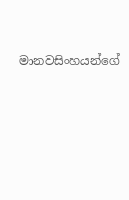මානවසිංහයන්ගේ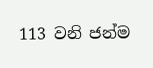113 වනි ජන්ම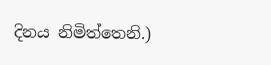දිනය නිමිත්තෙනි.)